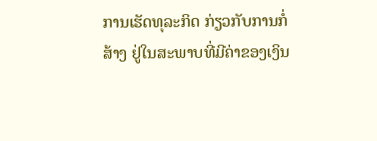ການເຮັດທຸລະກິດ ກ່ຽວກັບການກໍ່ສ້າງ ຢູ່ໃນສະພາບທີ່ມີຄ່າຂອງເງິນ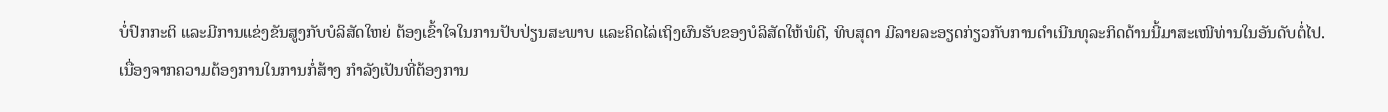ບໍ່ປົກກະຕິ ແລະມີການແຂ່ງຂັນສູງກັບບໍລິສັດໃຫຍ່ ຕ້ອງເຂົ້າໃຈໃນການປັບປ່ຽນສະພາບ ແລະຄິດໄລ່ເຖິງຜົນຮັບຂອງບໍລິສັດໃຫ້ພໍດີ, ທິບສຸດາ ມີລາຍລະອຽດກ່ຽວກັບການດໍາເນີນທຸລະກິດດ້ານນີ້ມາສະເໜີທ່ານໃນອັນດັບຕໍ່ໄປ.
ເນື່ອງຈາກຄວາມຕ້ອງການໃນການກໍ່ສ້າງ ກໍາລັງເປັນທີ່ຕ້ອງການ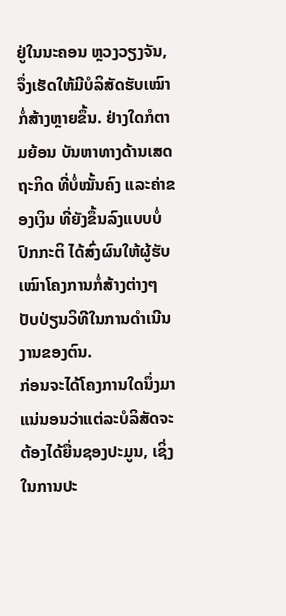ຢູ່ໃນນະຄອນ ຫຼວງວຽງຈັນ, ຈຶ່ງເຮັດໃຫ້ມີບໍລິສັດຮັບເໝົາກໍ່ສ້າງຫຼາຍຂຶ້ນ. ຢ່າງໃດກໍຕາມຍ້ອນ ບັນຫາທາງດ້ານເສດຖະກິດ ທີ່ບໍ່ໝັ້ນຄົງ ແລະຄ່າຂອງເງິນ ທີ່ຍັງຂຶ້ນລົງແບບບໍ່ປົກກະຕິ ໄດ້ສົ່ງຜົນໃຫ້ຜູ້ຮັບເໝົາໂຄງການກໍ່ສ້າງຕ່າງໆ ປັບປ່ຽນວິທີໃນການດໍາເນີນງານຂອງຕົນ.
ກ່ອນຈະໄດ້ໂຄງການໃດນຶ່ງມາ ແນ່ນອນວ່າແຕ່ລະບໍລິສັດຈະຕ້ອງໄດ້ຍື່ນຊອງປະມູນ, ເຊິ່ງໃນການປະ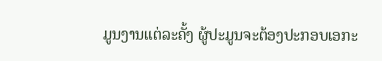ມູນງານແຕ່ລະຄັ້ງ ຜູ້ປະມູນຈະຕ້ອງປະກອບເອກະ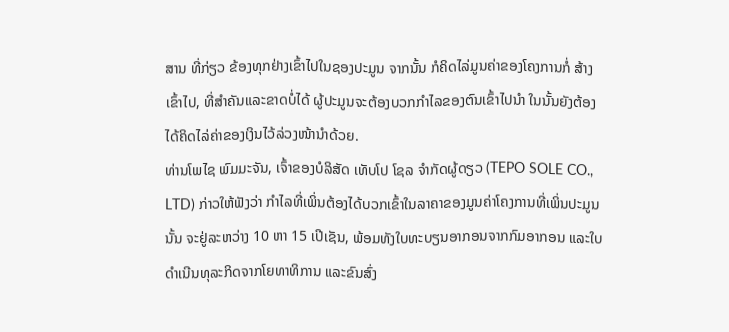ສານ ທີ່ກ່ຽວ ຂ້ອງທຸກຢ່າງເຂົ້າໄປໃນຊອງປະມູນ ຈາກນັ້ນ ກໍຄິດໄລ່ມູນຄ່າຂອງໂຄງການກໍ່ ສ້າງເຂົ້າໄປ, ທີ່ສໍາຄັນແລະຂາດບໍ່ໄດ້ ຜູ້ປະມູນຈະຕ້ອງບວກກໍາໄລຂອງຕົນເຂົ້າໄປນໍາ ໃນນັ້ນຍັງຕ້ອງໄດ້ຄິດໄລ່ຄ່າຂອງເງິນໄວ້ລ່ວງໜ້ານໍາດ້ວຍ.
ທ່ານໂພໄຊ ພົມມະຈັນ, ເຈົ້າຂອງບໍລິສັດ ເທັບໂປ ໂຊລ ຈໍາກັດຜູ້ດຽວ (TEPO SOLE CO., LTD) ກ່າວໃຫ້ຟັງວ່າ ກໍາໄລທີ່ເພິ່ນຕ້ອງໄດ້ບວກເຂົ້າໃນລາຄາຂອງມູນຄ່າໂຄງການທີ່ເພິ່ນປະມູນນັ້ນ ຈະຢູ່ລະຫວ່າງ 10 ຫາ 15 ເປີເຊັນ, ພ້ອມທັງໃບທະບຽນອາກອນຈາກກົມອາກອນ ແລະໃບດໍາເນີນທຸລະກິດຈາກໂຍທາທິການ ແລະຂົນສົ່ງ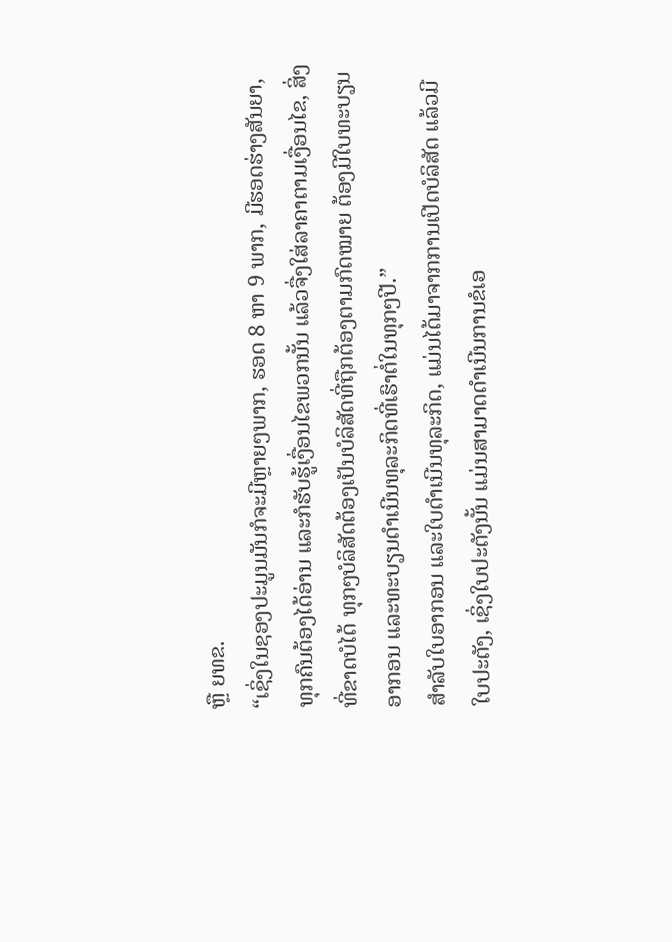ຫຼື ຍທຂ.
“ເຊິ່ງໃນຊອງປະມູນມັນກໍຈະມີຫຼາຍໆພາກ, ຮອດ 8 ຫາ 9 ພາກ, ມີຮອດຮ່າງສັນຍາ, ທຸກຄົນຕ້ອງໄດ້ອ່ານ ແລະກໍຮັບຮູ້ເງື່ອນໄຂພວກນັ້ນ ແລ້ວຈື່ງໃສ່ລາຄາຕາມເງື່ອນໄຂ, ສິ່ງທີ່ຂາດບໍໄດ້ ທຸກໆບໍລິສັດຕ້ອງເປັນບໍລິສັດທີ່ຖືກຕ້ອງຕາມກົດໝາຍ ຕ້ອງມີໃບທະບຽນອາກອນ ແລະທະບຽນດໍາເນີນທຸລະກິດທີ່ເຮົາຕໍ່ໃນທຸກໆປີ.”
ສໍາລັບໃບອາກອນ ແລະໃບດໍາເນີນທຸລະກິດ, ແມ່ນໄດ້ມາຈາກການເປີດບໍລິສັດ ແລ້ວມີໃບປະຕັງ, ເຊິ່ງໃບປະຕັງນັ້ນ ແມ່ນສາມາດດໍາເນີນການຂໍເອ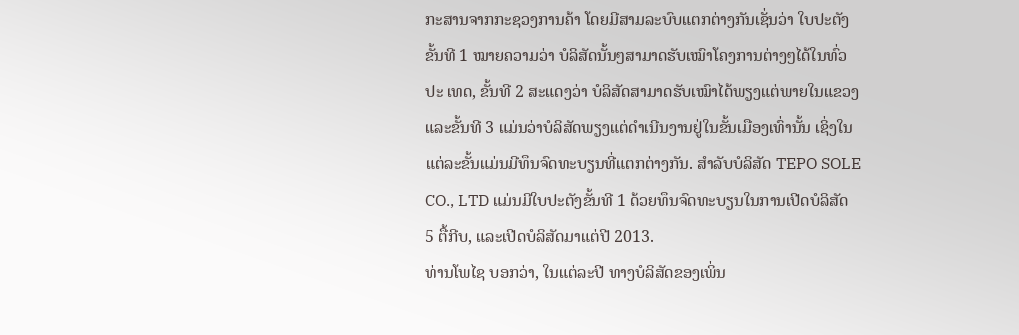ກະສານຈາກກະຊວງການຄ້າ ໂດຍມີສາມລະບົບແຕກຕ່າງກັນເຊັ່ນວ່າ ໃບປະຕັງຂັ້ນທີ 1 ໝາຍຄວາມວ່າ ບໍລິສັດນັ້ນໆສາມາດຮັບເໝົາໂຄງການຕ່າງໆໄດ້ໃນທົ່ວປະ ເທດ, ຂັ້ນທີ 2 ສະແດງວ່າ ບໍລິສັດສາມາດຮັບເໝົາໄດ້ພຽງແຕ່ພາຍໃນແຂວງ ແລະຂັ້ນທີ 3 ແມ່ນວ່າບໍລິສັດພຽງແຕ່ດໍາເນີນງານຢູ່ໃນຂັ້ນເມືອງເທົ່ານັ້ນ ເຊິ່ງໃນແຕ່ລະຂັ້ນແມ່ນມີທຶນຈົດທະບຽນທີ່ແຕກຕ່າງກັນ. ສໍາລັບບໍລິສັດ TEPO SOLE CO., LTD ແມ່ນມີໃບປະຕັງຂັ້ນທີ 1 ດ້ວຍທຶນຈົດທະບຽນໃນການເປີດບໍລິສັດ 5 ຕື້ກີບ, ແລະເປີດບໍລິສັດມາແຕ່ປີ 2013.
ທ່ານໂພໄຊ ບອກວ່າ, ໃນແຕ່ລະປີ ທາງບໍລິສັດຂອງເພິ່ນ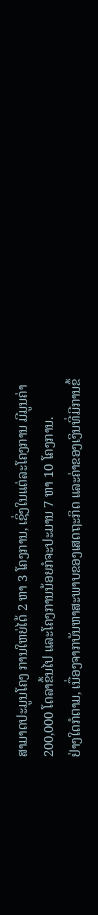ສາມາດປະມູນໂຄງ ການໃຫຍ່ໄດ້ 2 ຫາ 3 ໂຄງການ, ເຊິ່ງໃນແຕ່ລະໂຄງການ ມີມູນຄ່າ 200,000 ໂດລາຂຶ້ນໄປ ແລະໂຄງການນ້ອຍກໍຈະປະມານ 7 ຫາ 10 ໂຄງການ.
ຢ່າງໃດກໍຕາມ, ເນື່ອງຈາກບັນຫາສະພາບຂອງເສດຖະກິດ ແລະຄ່າຂອງເງິນທີ່ມີການຂຶ້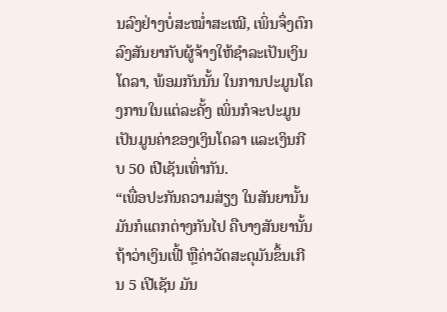ນລົງຢ່າງບໍ່ສະໝໍ່າສະເໝີ, ເພິ່ນຈຶ່ງຕົກລົງສັນຍາກັບຜູ້ຈ້າງໃຫ້ຊໍາລະເປັນເງິນໂດລາ, ພ້ອມກັນນັ້ນ ໃນການປະມູນໂຄງການໃນແຕ່ລະຄັ້ງ ເພິ່ນກໍຈະປະມູນເປັນມູນຄ່າຂອງເງິນໂດລາ ແລະເງິນກີບ 50 ເປີເຊັນເທົ່າກັນ.
“ເພື່ອປະກັນຄວາມສ່ຽງ ໃນສັນຍານັ້ນມັນກໍແຕກຕ່າງກັນໄປ ຄືບາງສັນຍານັ້ນ ຖ້າວ່າເງິນເຟີ້ ຫຼືຄ່າວັດສະດຸມັນຂຶ້ນເກີນ 5 ເປີເຊັນ ມັນ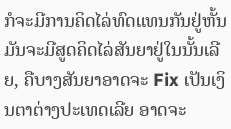ກໍຈະມີການຄິດໄລ່ທົດແທນກັນຢູ່ຫັ້ນ ມັນຈະມີສູດຄິດໄລ່ສັນຍາຢູ່ໃນນັ້ນເລີຍ, ຄືບາງສັນຍາອາດຈະ Fix ເປັນເງິນຕາຕ່າງປະເທດເລີຍ ອາດຈະ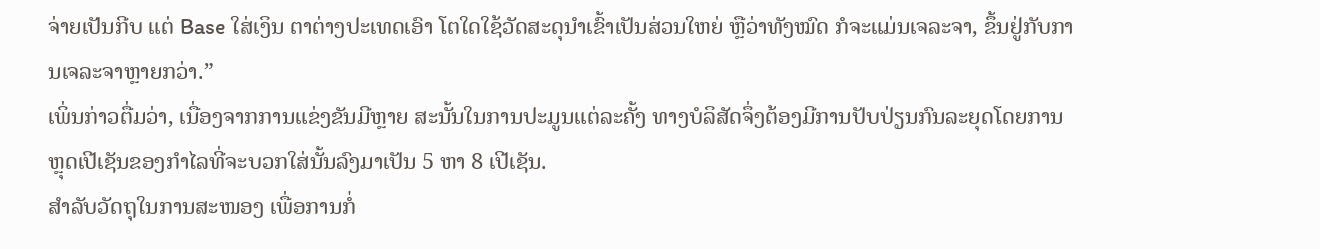ຈ່າຍເປັນກີບ ແຕ່ Base ໃສ່ເງິນ ຕາຕ່າງປະເທດເອົາ ໂຕໃດໃຊ້ວັດສະດຸນໍາເຂົ້າເປັນສ່ວນໃຫຍ່ ຫຼືວ່າທັງໝົດ ກໍຈະແມ່ນເຈລະຈາ, ຂຶ້ນຢູ່ກັບການເຈລະຈາຫຼາຍກວ່າ.”
ເພິ່ນກ່າວຕື່ມວ່າ, ເນື່ອງຈາກການແຂ່ງຂັນມີຫຼາຍ ສະນັ້ນໃນການປະມູນແຕ່ລະຄັ້ງ ທາງບໍລິສັດຈຶ່ງຕ້ອງມີການປັບປ່ຽນກົນລະຍຸດໂດຍການຫຼຸດເປີເຊັນຂອງກໍາໄລທີ່ຈະບວກໃສ່ນັ້ນລົງມາເປັນ 5 ຫາ 8 ເປີເຊັນ.
ສໍາລັບວັດຖຸໃນການສະໜອງ ເພື່ອການກໍ່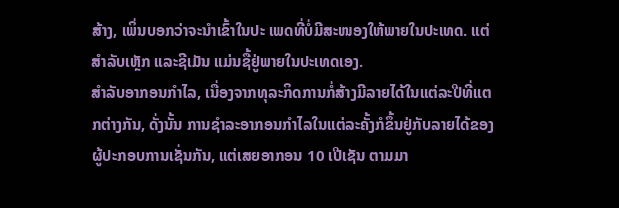ສ້າງ, ເພິ່ນບອກວ່າຈະນໍາເຂົ້າໃນປະ ເພດທີ່ບໍ່ມີສະໜອງໃຫ້ພາຍໃນປະເທດ. ແຕ່ ສໍາລັບເຫຼັກ ແລະຊີເມັນ ແມ່ນຊື້ຢູ່ພາຍໃນປະເທດເອງ.
ສໍາລັບອາກອນກໍາໄລ, ເນື່ອງຈາກທຸລະກິດການກໍ່ສ້າງມີລາຍໄດ້ໃນແຕ່ລະປີທີ່ແຕກຕ່າງກັນ, ດັ່ງນັ້ນ ການຊໍາລະອາກອນກໍາໄລໃນແຕ່ລະຄັ້ງກໍຂຶ້ນຢູ່ກັບລາຍໄດ້ຂອງຜູ້ປະກອບການເຊັ່ນກັນ, ແຕ່ເສຍອາກອນ 10 ເປີເຊັນ ຕາມມາ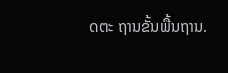ດຕະ ຖານຂັ້ນພື້ນຖານ.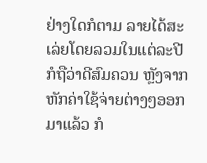ຢ່າງໃດກໍຕາມ ລາຍໄດ້ສະເລ່ຍໂດຍລວມໃນແຕ່ລະປີກໍຖືວ່າດີສົມຄວນ ຫຼັງຈາກຫັກຄ່າໃຊ້ຈ່າຍຕ່າງໆອອກມາແລ້ວ ກໍ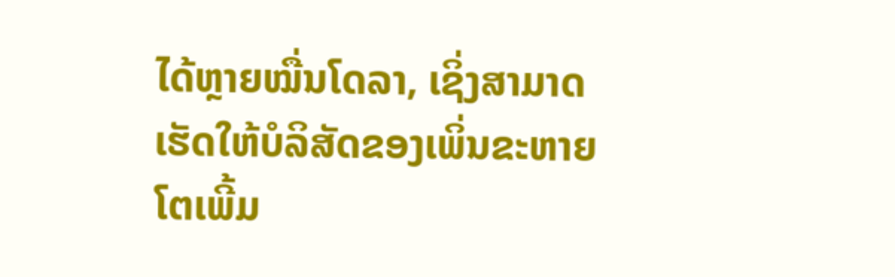ໄດ້ຫຼາຍໝື່ນໂດລາ, ເຊິ່ງສາມາດເຮັດໃຫ້ບໍລິສັດຂອງເພິ່ນຂະຫາຍໂຕເພີ້ມ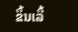ຂຶ້ນເລື້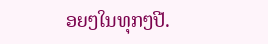ອຍໆໃນທຸກໆປີ.